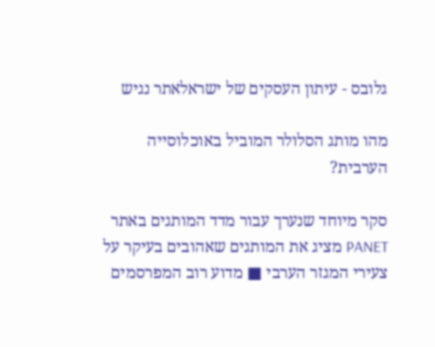גלובס - עיתון העסקים של ישראלאתר נגיש

מהו מותג הסלולר המוביל באוכלוסייה הערבית?

סקר מיוחד שנערך עבור מדד המותגים באתר PANET מציג את המותגים שאהובים בעיקר על צעירי המגזר הערבי ■ מדוע רוב המפרסמים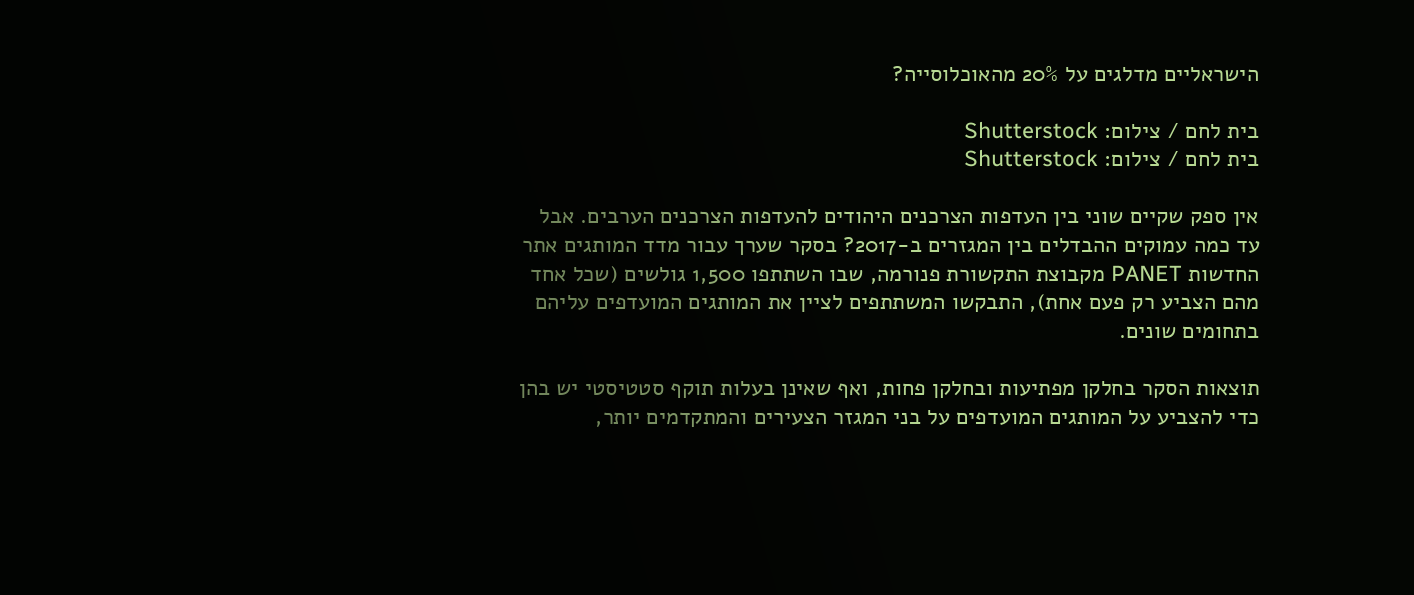הישראליים מדלגים על 20% מהאוכלוסייה?

בית לחם / צילום: Shutterstock
בית לחם / צילום: Shutterstock

אין ספק שקיים שוני בין העדפות הצרכנים היהודים להעדפות הצרכנים הערבים. אבל עד כמה עמוקים ההבדלים בין המגזרים ב-2017? בסקר שערך עבור מדד המותגים אתר החדשות PANET מקבוצת התקשורת פנורמה, שבו השתתפו 1,500 גולשים (שכל אחד מהם הצביע רק פעם אחת), התבקשו המשתתפים לציין את המותגים המועדפים עליהם בתחומים שונים.

תוצאות הסקר בחלקן מפתיעות ובחלקן פחות, ואף שאינן בעלות תוקף סטטיסטי יש בהן כדי להצביע על המותגים המועדפים על בני המגזר הצעירים והמתקדמים יותר,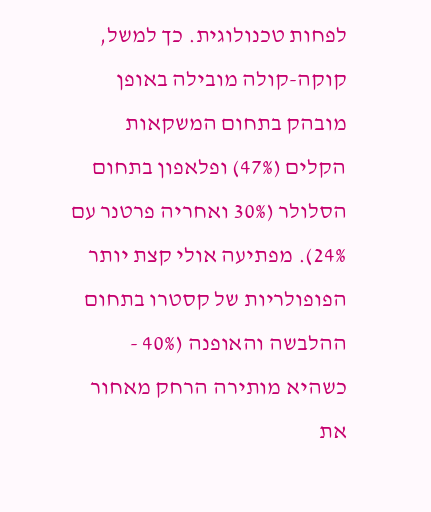לפחות טכנולוגית. כך למשל, קוקה-קולה מובילה באופן מובהק בתחום המשקאות הקלים (47%) ופלאפון בתחום הסלולר (30% ואחריה פרטנר עם 24%). מפתיעה אולי קצת יותר הפופולריות של קסטרו בתחום ההלבשה והאופנה (40% - כשהיא מותירה הרחק מאחור את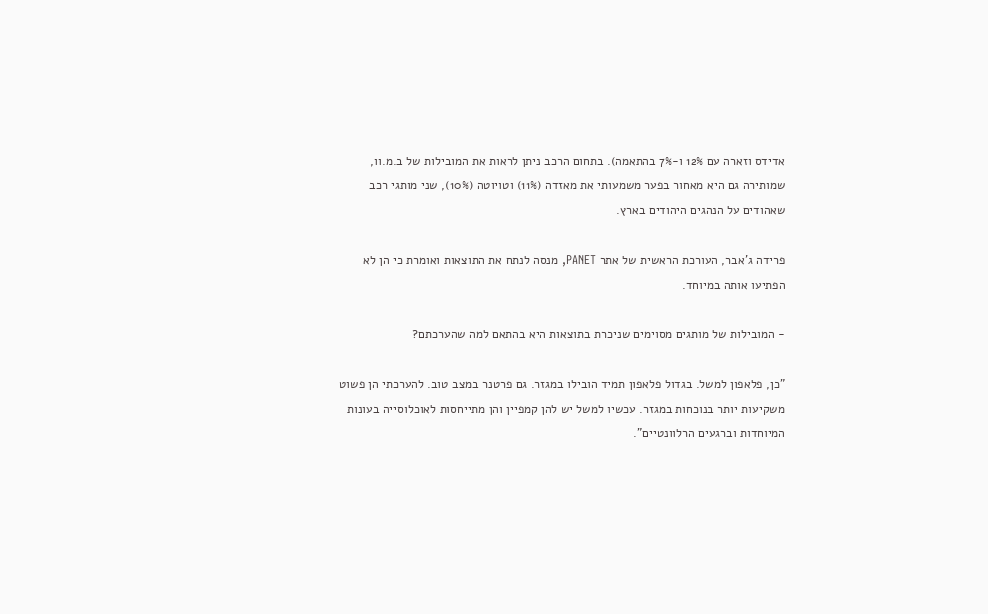אדידס וזארה עם 12% ו-7% בהתאמה). בתחום הרכב ניתן לראות את המובילות של ב.מ.וו, שמותירה גם היא מאחור בפער משמעותי את מאזדה (11%) וטויוטה (10%), שני מותגי רכב שאהודים על הנהגים היהודים בארץ.

פרידה ג'אבר, העורכת הראשית של אתר PANET, מנסה לנתח את התוצאות ואומרת כי הן לא הפתיעו אותה במיוחד.

- המובילות של מותגים מסוימים שניכרת בתוצאות היא בהתאם למה שהערכתם?

"כן, פלאפון למשל. בגדול פלאפון תמיד הובילו במגזר. גם פרטנר במצב טוב. להערכתי הן פשוט משקיעות יותר בנוכחות במגזר. עכשיו למשל יש להן קמפיין והן מתייחסות לאוכלוסייה בעונות המיוחדות וברגעים הרלוונטיים".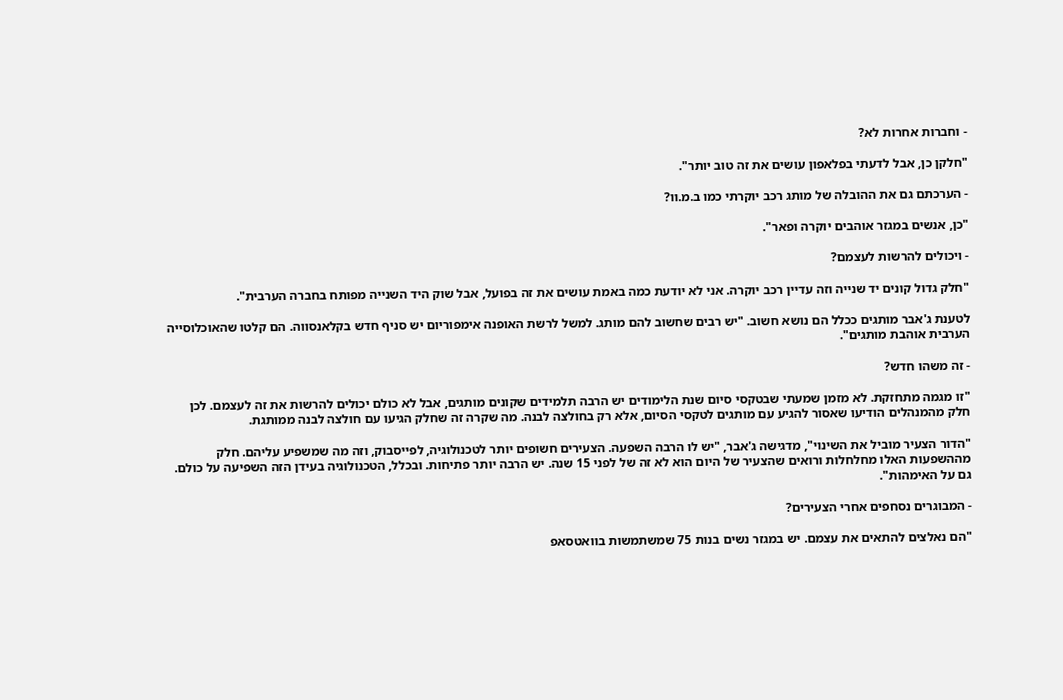- וחברות אחרות לא?

"חלקן כן, אבל לדעתי בפלאפון עושים את זה טוב יותר".

- הערכתם גם את ההובלה של מותג רכב יוקרתי כמו ב.מ.וו?

"כן, אנשים במגזר אוהבים יוקרה ופאר".

- ויכולים להרשות לעצמם?

"חלק גדול קונים יד שנייה וזה עדיין רכב יוקרה. אני לא יודעת כמה באמת עושים את זה בפועל, אבל שוק היד השנייה מפותח בחברה הערבית".

לטענת ג'אבר מותגים ככלל הם נושא חשוב. "יש רבים שחשוב להם מותג. למשל לרשת האופנה אימפוריום יש סניף חדש בקלאנסווה. הם קלטו שהאוכלוסייה הערבית אוהבת מותגים".

- זה משהו חדש?

"זו מגמה מתחזקת. לא מזמן שמעתי שבטקסי סיום שנת הלימודים יש הרבה תלמידים שקונים מותגים, אבל לא כולם יכולים להרשות את זה לעצמם. לכן חלק מהמנהלים הודיעו שאסור להגיע עם מותגים לטקסי הסיום, אלא רק בחולצה לבנה. מה שקרה זה שחלק הגיעו עם חולצה לבנה ממותגת.

"הדור הצעיר מוביל את השינוי", מדגישה ג'אבר, "יש לו הרבה השפעה. הצעירים חשופים יותר לטכנולוגיה, לפייסבוק, וזה מה שמשפיע עליהם. חלק מההשפעות האלו מחלחלות ורואים שהצעיר של היום הוא לא זה של לפני 15 שנה. יש הרבה יותר פתיחות. ובכלל, הטכנולוגיה בעידן הזה השפיעה על כולם. גם על האימהות".

- המבוגרים נסחפים אחרי הצעירים?

"הם נאלצים להתאים את עצמם. יש במגזר נשים בנות 75 שמשתמשות בוואטסאפ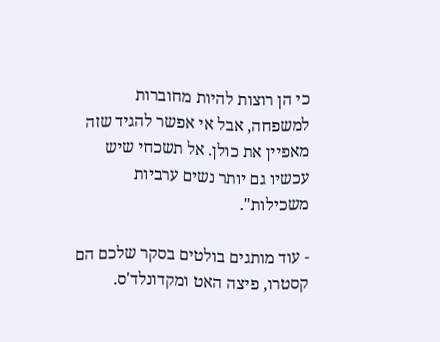כי הן רוצות להיות מחוברות למשפחה, אבל אי אפשר להגיד שזה מאפיין את כולן. אל תשכחי שיש עכשיו גם יותר נשים ערביות משכילות".

- עוד מותגים בולטים בסקר שלכם הם קסטרו, פיצה האט ומקדונלד'ס.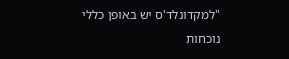"למקדונלד'ס יש באופן כללי נוכחות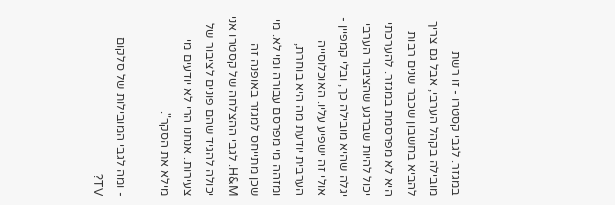במגזר. לגבי קסטרו - זו רשת מובילה בקהל הערבי, אבל גם צריך להביא בחשבון שכבר שנים רבות היא לא מפרסמת במגזר. להערכתי יכול להיות שברגע שהציבור הערבי יגלה שהיא מובילה כך, ובלי קמפיין - אולי זה ישפיע עליו. האוכלוסייה הערבית יודעת מה היא בוחרת, ומזהה מי מפרסם עבורה ומי לא. מי שכן מתייחס למגזר באופנה זה H&M. לגבי ההצלחה של קסטרו אני יכולה להגיד שהם פונים לציבור של צעירות. אנחנו הרי לא יודעים מי מילא את הסקר".

- ומה לגבי המובילות של סלקום TV?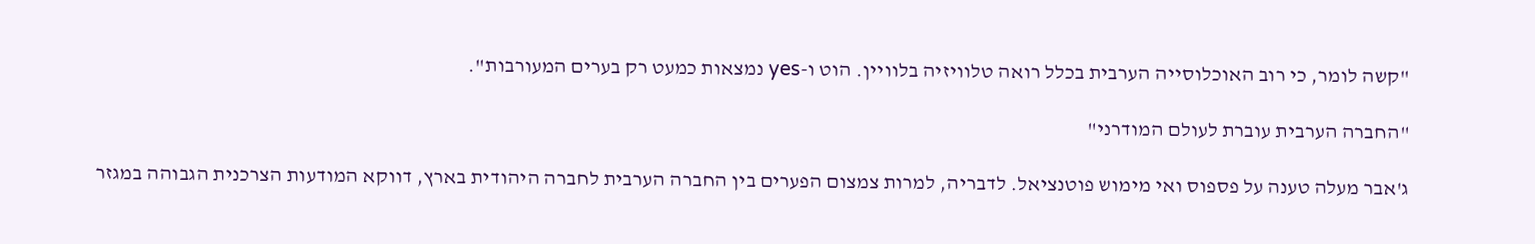"קשה לומר, כי רוב האוכלוסייה הערבית בכלל רואה טלוויזיה בלוויין. הוט ו-yes נמצאות כמעט רק בערים המעורבות".

"החברה הערבית עוברת לעולם המודרני"

ג'אבר מעלה טענה על פספוס ואי מימוש פוטנציאל. לדבריה, למרות צמצום הפערים בין החברה הערבית לחברה היהודית בארץ, דווקא המודעות הצרכנית הגבוהה במגזר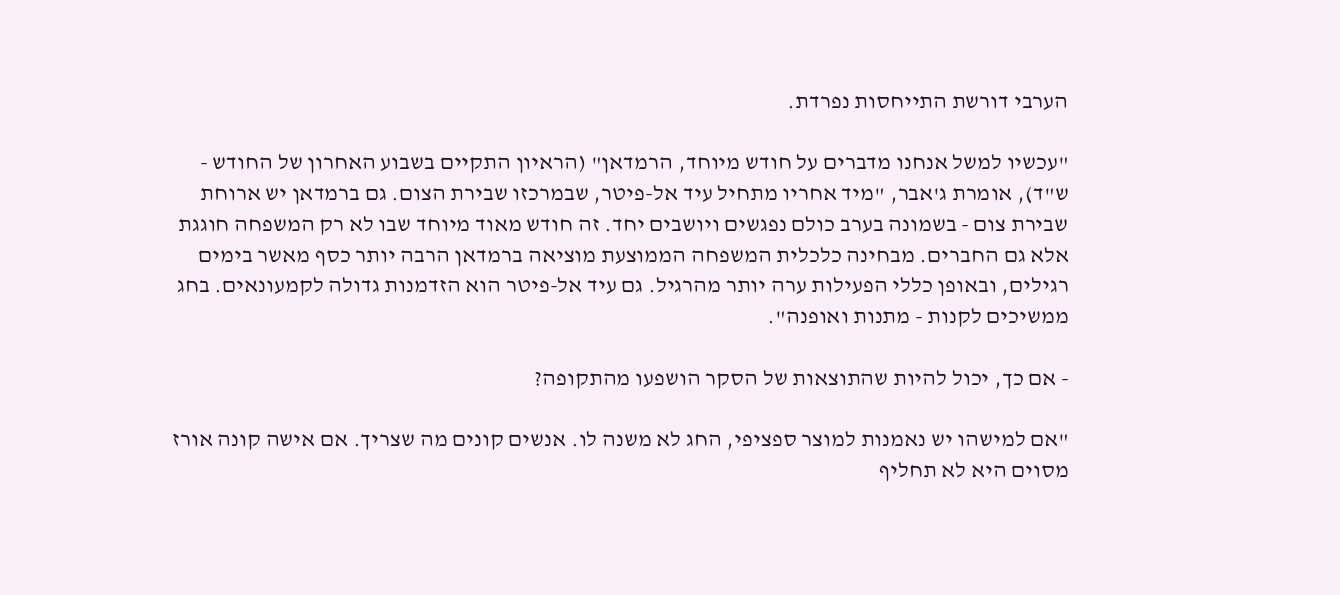הערבי דורשת התייחסות נפרדת.

"עכשיו למשל אנחנו מדברים על חודש מיוחד, הרמדאן" (הראיון התקיים בשבוע האחרון של החודש - ש"ד), אומרת ג'אבר, "מיד אחריו מתחיל עיד אל-פיטר, שבמרכזו שבירת הצום. גם ברמדאן יש ארוחת שבירת צום - בשמונה בערב כולם נפגשים ויושבים יחד. זה חודש מאוד מיוחד שבו לא רק המשפחה חוגגת אלא גם החברים. מבחינה כלכלית המשפחה הממוצעת מוציאה ברמדאן הרבה יותר כסף מאשר בימים רגילים, ובאופן כללי הפעילות ערה יותר מהרגיל. גם עיד אל-פיטר הוא הזדמנות גדולה לקמעונאים. בחג ממשיכים לקנות - מתנות ואופנה".

- אם כך, יכול להיות שהתוצאות של הסקר הושפעו מהתקופה?

"אם למישהו יש נאמנות למוצר ספציפי, החג לא משנה לו. אנשים קונים מה שצריך. אם אישה קונה אורז מסוים היא לא תחליף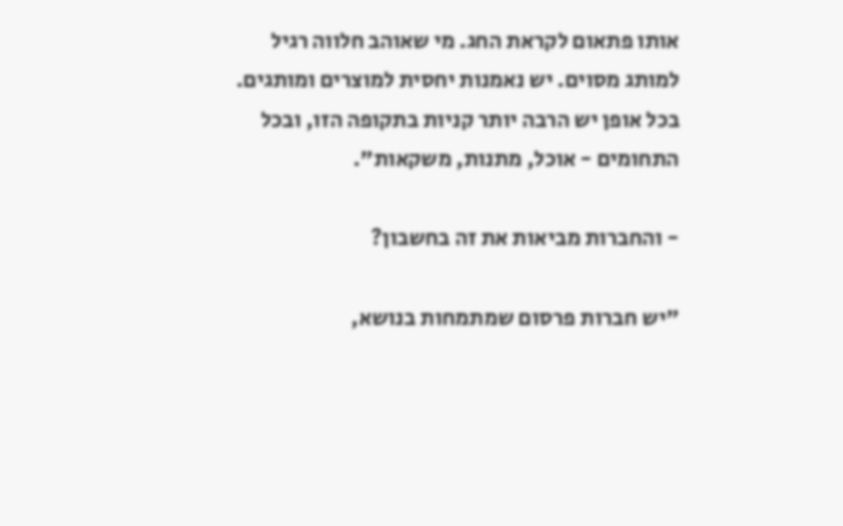אותו פתאום לקראת החג. מי שאוהב חלווה רגיל למותג מסוים. יש נאמנות יחסית למוצרים ומותגים. בכל אופן יש הרבה יותר קניות בתקופה הזו, ובכל התחומים - אוכל, מתנות, משקאות".

- והחברות מביאות את זה בחשבון?

"יש חברות פרסום שמתמחות בנושא,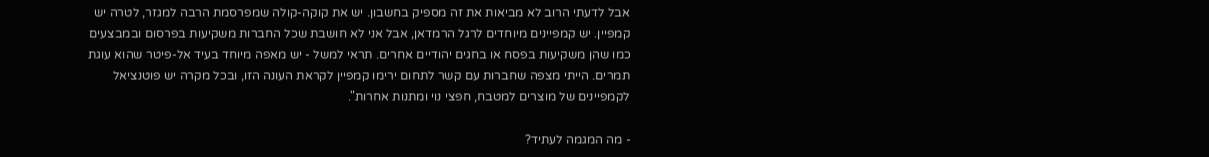אבל לדעתי הרוב לא מביאות את זה מספיק בחשבון. יש את קוקה-קולה שמפרסמת הרבה למגזר, לטרה יש קמפיין. יש קמפיינים מיוחדים לרגל הרמדאן, אבל אני לא חושבת שכל החברות משקיעות בפרסום ובמבצעים כמו שהן משקיעות בפסח או בחגים יהודיים אחרים. תראי למשל - יש מאפה מיוחד בעיד אל-פיטר שהוא עוגת תמרים. הייתי מצפה שחברות עם קשר לתחום ירימו קמפיין לקראת העונה הזו, ובכל מקרה יש פוטנציאל לקמפיינים של מוצרים למטבח, חפצי נוי ומתנות אחרות".

- מה המגמה לעתיד?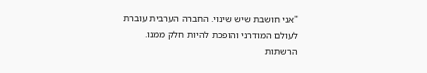"אני חושבת שיש שינוי. החברה הערבית עוברת לעולם המודרני והופכת להיות חלק ממנו. הרשתות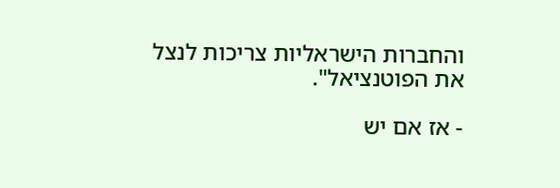והחברות הישראליות צריכות לנצל את הפוטנציאל".

- אז אם יש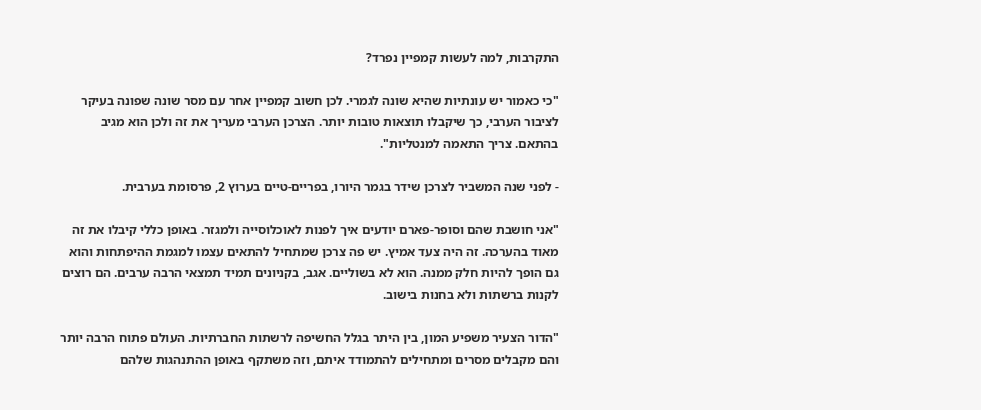התקרבות, למה לעשות קמפיין נפרד?

"כי כאמור יש עונתיות שהיא שונה לגמרי. לכן חשוב קמפיין אחר עם מסר שונה שפונה בעיקר לציבור הערבי, כך שיקבלו תוצאות טובות יותר. הצרכן הערבי מעריך את זה ולכן הוא מגיב בהתאם. צריך התאמה למנטליות".

- לפני שנה המשביר לצרכן שידר בגמר היורו, בפריים-טיים בערוץ 2, פרסומת בערבית.

"אני חושבת שהם וסופר-פארם יודעים איך לפנות לאוכלוסייה ולמגזר. באופן כללי קיבלו את זה מאוד בהערכה. זה היה צעד אמיץ. יש פה צרכן שמתחיל להתאים עצמו למגמת ההיפתחות והוא גם הופך להיות חלק ממנה. הוא לא בשוליים. אגב, בקניונים תמיד תמצאי הרבה ערבים. הם רוצים לקנות ברשתות ולא בחנות בישוב.

"הדור הצעיר משפיע המון, בין היתר בגלל החשיפה לרשתות החברתיות. העולם פתוח הרבה יותר והם מקבלים מסרים ומתחילים להתמודד איתם, וזה משתקף באופן ההתנהגות שלהם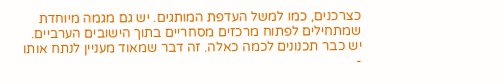כצרכנים, כמו למשל העדפת המותגים. יש גם מגמה מיוחדת שמתחילים לפתוח מרכזים מסחריים בתוך הישובים הערביים. יש כבר תכנונים לכמה כאלה. זה דבר שמאוד מעניין לנתח אותו -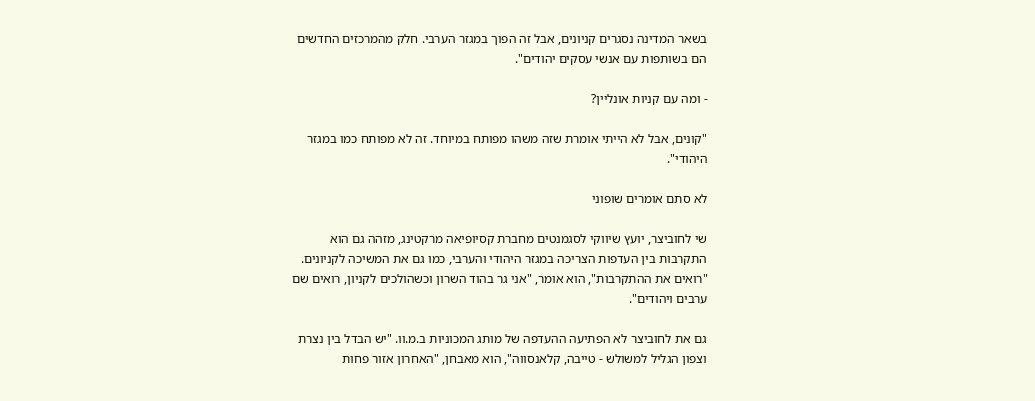בשאר המדינה נסגרים קניונים, אבל זה הפוך במגזר הערבי. חלק מהמרכזים החדשים הם בשותפות עם אנשי עסקים יהודים".

- ומה עם קניות אונליין?

"קונים, אבל לא הייתי אומרת שזה משהו מפותח במיוחד. זה לא מפותח כמו במגזר היהודי".

לא סתם אומרים שופוני

שי לחוביצר, יועץ שיווקי לסגמנטים מחברת קסיופיאה מרקטינג, מזהה גם הוא התקרבות בין העדפות הצריכה במגזר היהודי והערבי, כמו גם את המשיכה לקניונים. "רואים את ההתקרבות", הוא אומר, "אני גר בהוד השרון וכשהולכים לקניון, רואים שם ערבים ויהודים".

גם את לחוביצר לא הפתיעה ההעדפה של מותג המכוניות ב.מ.וו. "יש הבדל בין נצרת וצפון הגליל למשולש - טייבה, קלאנסווה", הוא מאבחן, "האחרון אזור פחות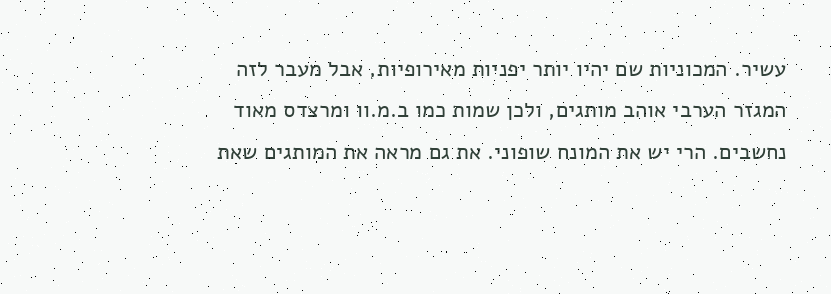עשיר. המכוניות שם יהיו יותר יפניות מאירופיות, אבל מעבר לזה המגזר הערבי אוהב מותגים, ולכן שמות כמו ב.מ.וו ומרצדס מאוד נחשבים. הרי יש את המונח שופוני. את גם מראה את המותגים שאת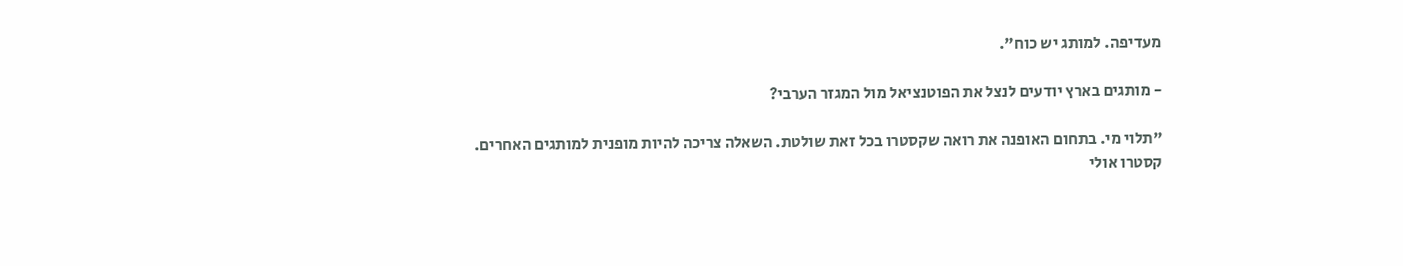מעדיפה. למותג יש כוח".

- מותגים בארץ יודעים לנצל את הפוטנציאל מול המגזר הערבי?

"תלוי מי. בתחום האופנה את רואה שקסטרו בכל זאת שולטת. השאלה צריכה להיות מופנית למותגים האחרים. קסטרו אולי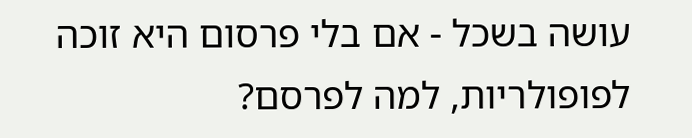עושה בשכל - אם בלי פרסום היא זוכה לפופולריות, למה לפרסם?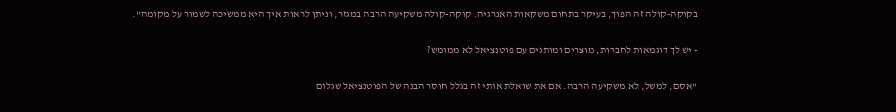בקוקה-קולה זה הפוך, בעיקר בתחום משקאות האנרגיה. קוקה-קולה משקיעה הרבה במגזר, וניתן לראות איך היא ממשיכה לשמור על מקומה".

- יש לך דוגמאות לחברות, מוצרים ומותגים עם פוטנציאל לא ממומש?

"אסם, למשל, לא משקיעה הרבה. אם את שואלת אותי זה בגלל חוסר הבנה של הפוטנציאל שגלום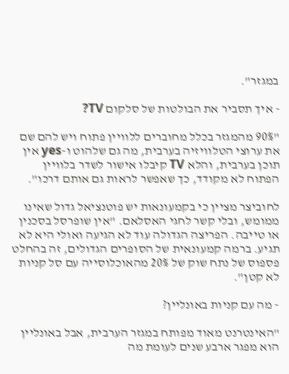במגזר".

- איך תסביר את הבולטות של סלקום TV?

"90% מהמגזר בכלל מחוברים ללוויין פתוח ויש להם שם את ערוצי הטלוויזיה בערבית, מה גם שלהוט ו-yes אין תוכן בערבית, והלא TV קיבלו אישור לשדר בלוויין הפתוח לא מקודד, כך שאפשר לראות גם אותם דרכו".

לחוביצר מציין כי בקמעונאות יש פוטנציאל גדול שאינו ממומש, ובלי קשר לחגי האסלאם. "אין שופרסל בסכנין או טייבה. הפריצה הגדולה עוד לא הגיעה ואולי היא לא תגיע. ברמה קמעונאית של הסופרים הגדולים, זה בהחלט פספוס של נתח שוק של 20% מהאוכלוסייה עם סל קניות לא קטן".

- מה עם קניות באונליין?

"האינטרנט מאוד מפותח במגזר הערבית, אבל באונליין הוא מפגר ארבע שנים לעומת מה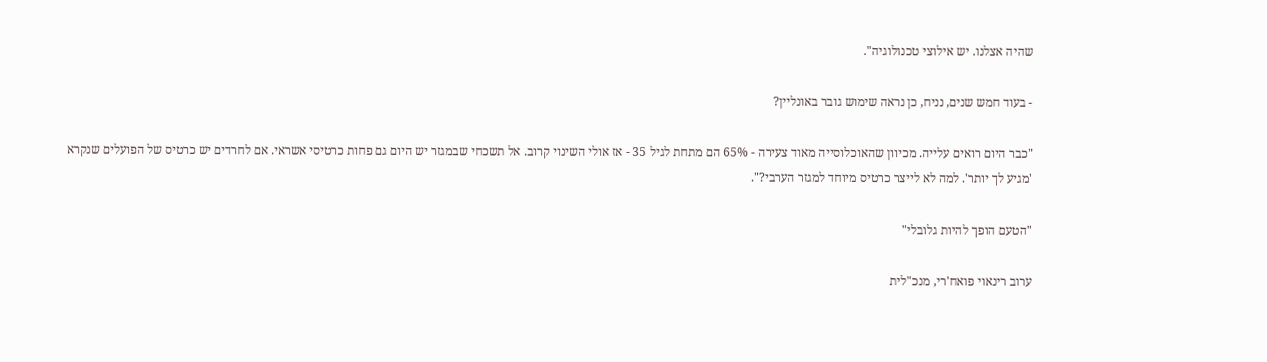שהיה אצלנו. יש אילוצי טכנולוגיה".

- בעוד חמש שנים, נניח, כן נראה שימוש גובר באונליין?

"כבר היום רואים עלייה. מכיוון שהאוכלוסייה מאוד צעירה - 65% הם מתחת לגיל 35 - אז אולי השינוי קרוב. אל תשכחי שבמגזר יש היום גם פחות כרטיסי אשראי. אם לחרדים יש כרטיס של הפועלים שנקרא 'מגיע לך יותר'. למה לא לייצר כרטיס מיוחד למגזר הערבי?".

"הטעם הופך להיות גלובלי"

ערוב רינאוי פואח'רי, מנכ"לית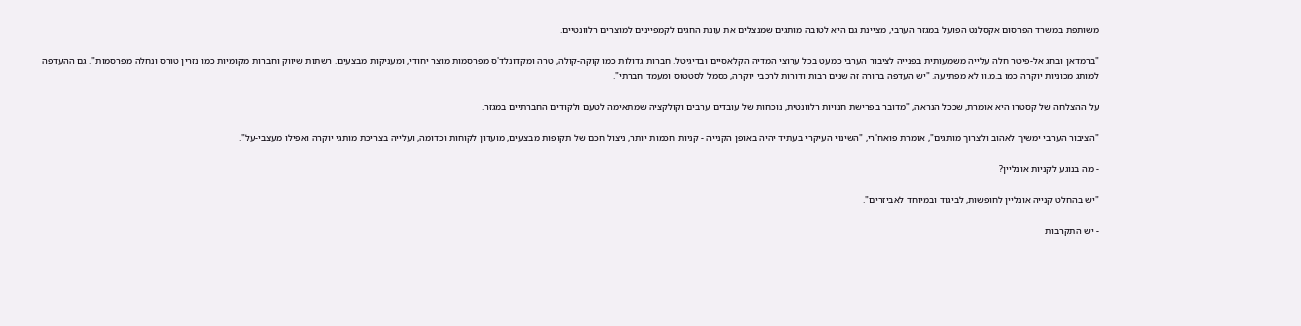משותפת במשרד הפרסום אקסלנט הפועל במגזר הערבי, מציינת גם היא לטובה מותגים שמנצלים את עונת החגים לקמפיינים למוצרים רלוונטיים.

"ברמדאן ובחג אל-פיטר חלה עלייה משמעותית בפנייה לציבור הערבי כמעט בכל ערוצי המדיה הקלאסיים ובדיגיטל. חברות גדולות כמו קוקה-קולה, טרה ומקדונלד'ס מפרסמות מוצר יחודי, ומעניקות מבצעים. רשתות שיווק וחברות מקומיות כמו נזרין טורס ונחלה מפרסמות". גם ההעדפה למותג מכוניות יוקרה כמו ב.מ.וו לא מפתיעה. "יש העדפה ברורה זה שנים רבות ודורות לרכבי יוקרה, כסמל לסטטוס ומעמד חברתי".

על ההצלחה של קסטרו היא אומרת, שככל הנראה, "מדובר בפרישת חנויות רלוונטית, נוכחות של עובדים ערבים וקולקציה שמתאימה לטעם ולקודים החברתיים במגזר.

"הציבור הערבי ימשיך לאהוב ולצרוך מותגים", אומרת פואח'רי, "השינוי העיקרי בעתיד יהיה באופן הקנייה - קניות חכמות יותר, ניצול חכם של תקופות מבצעים, מועדון לקוחות וכדומה, ועלייה בצריכת מותגי יוקרה ואפילו מעצבי-על".

- מה בנוגע לקניות אונליין?

"יש בהחלט קנייה אונליין לחופשות, לביגוד ובמיוחד לאביזרים".

- יש התקרבות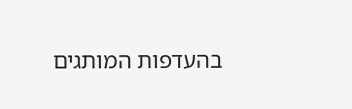בהעדפות המותגים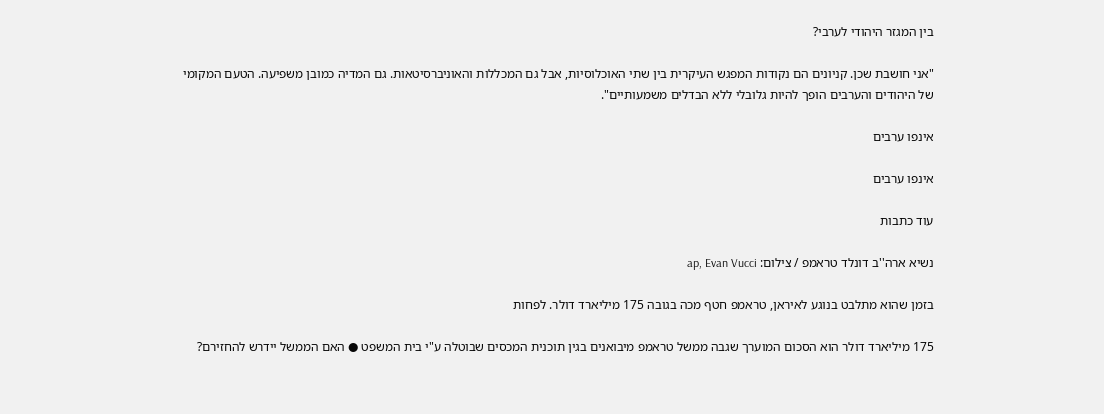בין המגזר היהודי לערבי?

"אני חושבת שכן. קניונים הם נקודות המפגש העיקרית בין שתי האוכלוסיות, אבל גם המכללות והאוניברסיטאות. גם המדיה כמובן משפיעה. הטעם המקומי של היהודים והערבים הופך להיות גלובלי ללא הבדלים משמעותיים".

אינפו ערבים

אינפו ערבים

עוד כתבות

נשיא ארה''ב דונלד טראמפ / צילום: ap, Evan Vucci

בזמן שהוא מתלבט בנוגע לאיראן, טראמפ חטף מכה בגובה 175 מיליארד דולר. לפחות

175 מיליארד דולר הוא הסכום המוערך שגבה ממשל טראמפ מיבואנים בגין תוכנית המכסים שבוטלה ע"י בית המשפט ● האם הממשל יידרש להחזירם?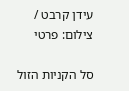עידן קרבט / צילום: פרטי

סל הקניות הזול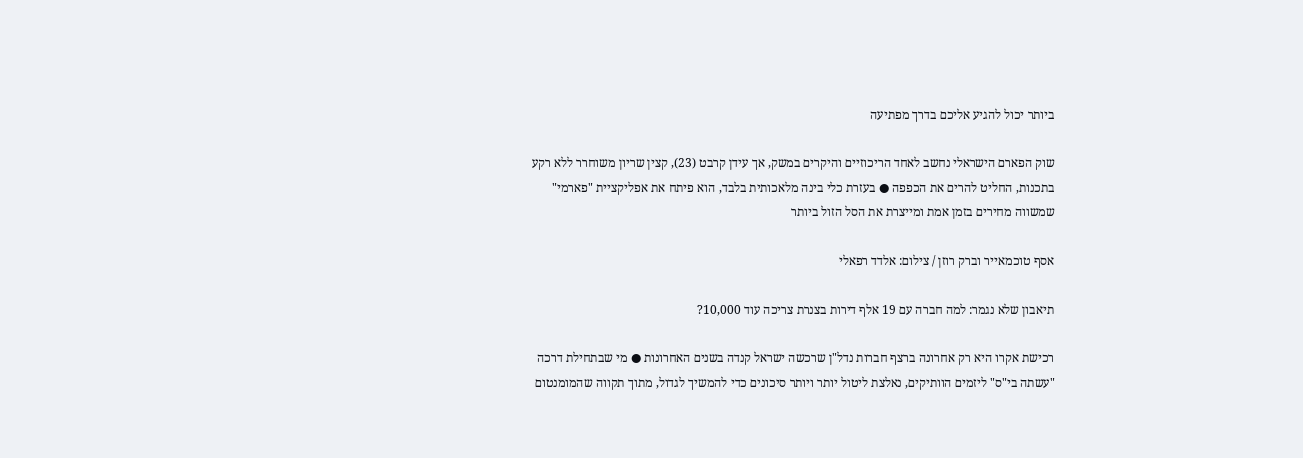ביותר יכול להגיע אליכם בדרך מפתיעה

שוק הפארם הישראלי נחשב לאחד הריכוזיים והיקרים במשק, אך עידן קרבט (23), קצין שריון משוחרר ללא רקע בתכנות, החליט להרים את הכפפה ● בעזרת כלי בינה מלאכותית בלבד, הוא פיתח את אפליקציית "פארמי" שמשווה מחירים בזמן אמת ומייצרת את הסל הזול ביותר

אסף טוכמאייר וברק רוזן / צילום: אלדד רפאלי

תיאבון שלא נגמר: למה חברה עם 19 אלף דירות בצנרת צריכה עוד 10,000?

רכישת אקרו היא רק אחרונה ברצף חברות נדל"ן שרכשה ישראל קנדה בשנים האחרונות ● מי שבתחילת דרכה "עשתה בי"ס" ליזמים הוותיקים, נאלצת ליטול יותר ויותר סיכונים כדי להמשיך לגדול, מתוך תקווה שהמומנטום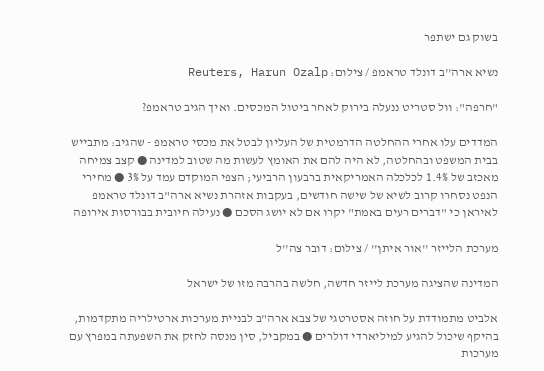בשוק גם ישתפר

נשיא ארה''ב דונלד טראמפ / צילום: Reuters, Harun Ozalp

"חרפה": וול סטריט ננעלה בירוק לאחר ביטול המכסים. ואיך הגיב טראמפ?

המדדים עלו אחרי ההחלטה הדרמטית של העליון לבטל את מכסי טראמפ - שהגיב: מתבייש בבית המשפט ובהחלטה, לא היה להם את האומץ לעשות מה שטוב למדינה ● קצב צמיחה מאכזב של 1.4% לכלכלה האמריקאית ברבעון הרביעי; הצפי המוקדם עמד על 3% ● מחירי הנפט נסחרו קרוב לשיא של שישה חודשים, בעקבות אזהרת נשיא ארה"ב דונלד טראמפ לאיראן כי "דברים רעים באמת" יקרו אם לא יושג הסכם ● נעילה חיובית בבורסות אירופה

מערכת הלייזר ''אור איתן'' / צילום: דובר צה''ל

המדינה שהציגה מערכת לייזר חדשה, חלשה בהרבה מזו של ישראל

אלביט מתמודדת על חוזה אסטרטגי של צבא ארה"ב לבניית מערכות ארטילריה מתקדמות, בהיקף שיכול להגיע למיליארדי דולרים ● במקביל, סין מנסה לחזק את השפעתה במפרץ עם מערכות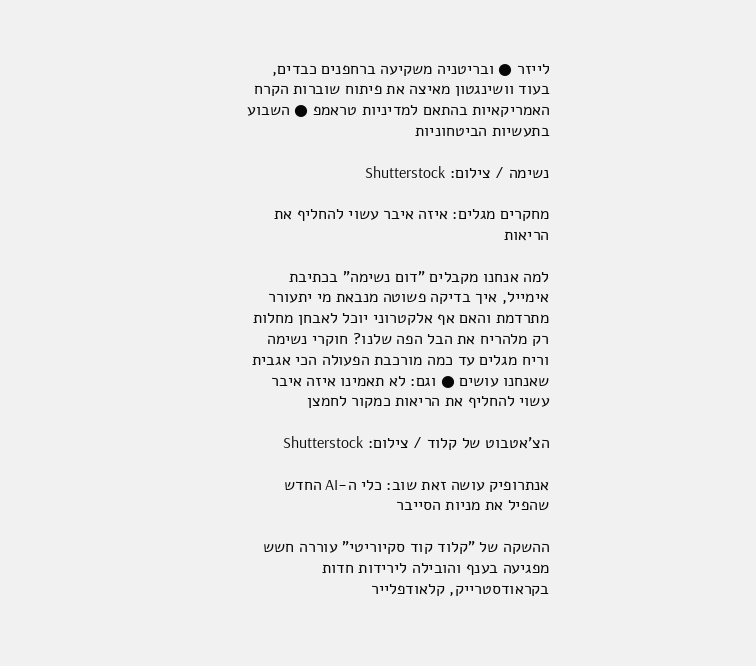לייזר ● ובריטניה משקיעה ברחפנים כבדים, בעוד וושינגטון מאיצה את פיתוח שוברות הקרח האמריקאיות בהתאם למדיניות טראמפ ● השבוע בתעשיות הביטחוניות

נשימה / צילום: Shutterstock

מחקרים מגלים: איזה איבר עשוי להחליף את הריאות

למה אנחנו מקבלים "דום נשימה" בכתיבת אימייל, איך בדיקה פשוטה מנבאת מי יתעורר מתרדמת והאם אף אלקטרוני יוכל לאבחן מחלות רק מלהריח את הבל הפה שלנו? חוקרי נשימה וריח מגלים עד כמה מורכבת הפעולה הכי אגבית שאנחנו עושים ● וגם: לא תאמינו איזה איבר עשוי להחליף את הריאות כמקור לחמצן

הצ'אטבוט של קלוד / צילום: Shutterstock

אנתרופיק עושה זאת שוב: כלי ה-AI החדש שהפיל את מניות הסייבר

ההשקה של "קלוד קוד סקיוריטי" עוררה חשש מפגיעה בענף והובילה לירידות חדות בקראודסטרייק, קלאודפלייר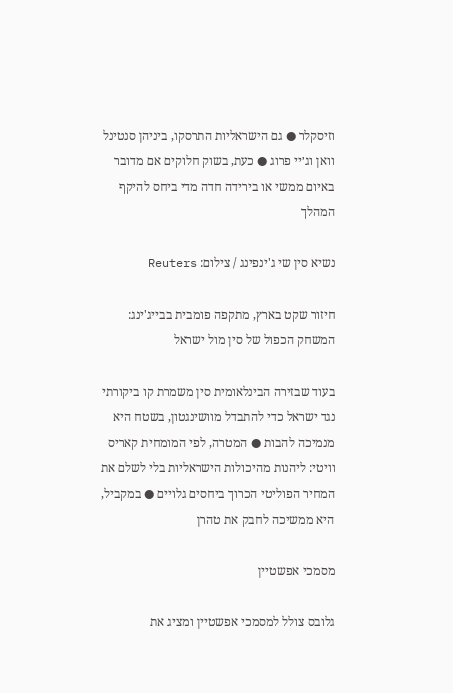וזיסקלר ● גם הישראליות התרסקו, ביניהן סנטינל וואן וג׳יי פרוג ● כעת, בשוק חלוקים אם מדובר באיום ממשי או בירידה חדה מדי ביחס להיקף המהלך

נשיא סין שי ג'ינפינג / צילום: Reuters

חיזור שקט בארץ, מתקפה פומבית בבייג'ינג: המשחק הכפול של סין מול ישראל

בעוד שבזירה הבינלאומית סין משמרת קו ביקורתי נגד ישראל כדי להתבדל מוושינגטון, בשטח היא מנמיכה להבות ● המטרה, לפי המומחית קאריס וויטי: ליהנות מהיכולות הישראליות בלי לשלם את המחיר הפוליטי הכרוך ביחסים גלויים ● במקביל, היא ממשיכה לחבק את טהרן

מסמכי אפשטיין

גלובס צולל למסמכי אפשטיין ומציג את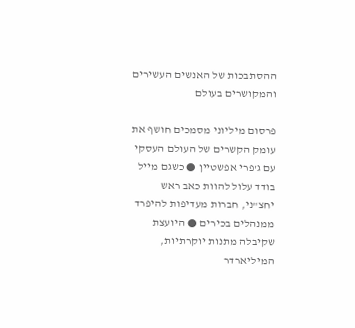ההסתבכות של האנשים העשירים והמקושרים בעולם

פרסום מיליוני מסמכים חושף את עומק הקשרים של העולם העסקי עם ג'פרי אפשטיין ● כשגם מייל בודד עלול להוות כאב ראש יחצ"ני, חברות מעדיפות להיפרד ממנהלים בכירים ● היועצת שקיבלה מתנות יוקרתיות, המיליארדר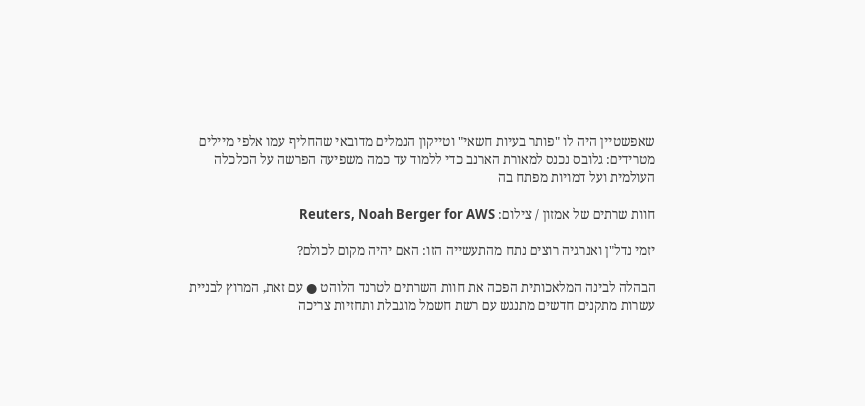שאפשטיין היה לו "פותר בעיות חשאי" וטייקון הנמלים מדובאי שהחליף עמו אלפי מיילים מטרידים: גלובס נכנס למאורת הארנב כדי ללמוד עד כמה משפיעה הפרשה על הכלכלה העולמית ועל דמויות מפתח בה

חוות שרתים של אמזון / צילום: Reuters, Noah Berger for AWS

יזמי נדל"ן ואנרגיה רוצים נתח מהתעשייה הזו: האם יהיה מקום לכולם?

הבהלה לבינה המלאכותית הפכה את חוות השרתים לטרנד הלוהט ● עם זאת, המרוץ לבניית עשרות מתקנים חדשים מתנגש עם רשת חשמל מוגבלת ותחזיות צריכה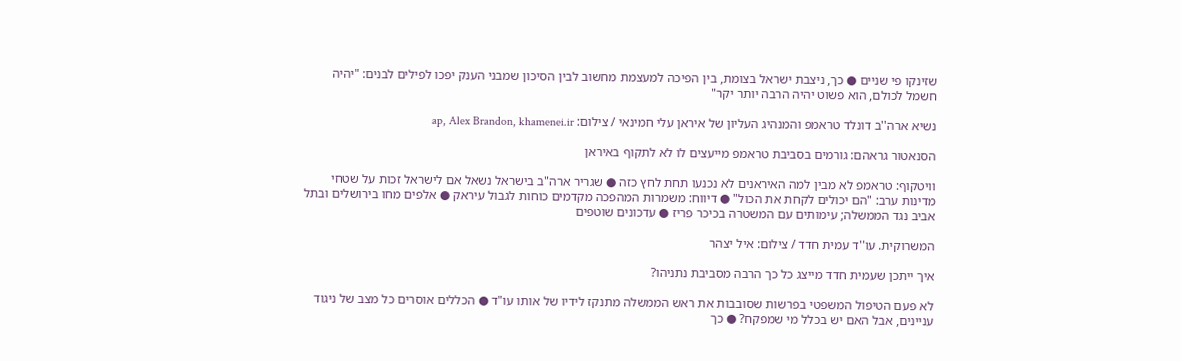שזינקו פי שניים ● כך, ניצבת ישראל בצומת, בין הפיכה למעצמת מחשוב לבין הסיכון שמבני הענק יפכו לפילים לבנים: "יהיה חשמל לכולם, הוא פשוט יהיה הרבה יותר יקר"

נשיא ארה''ב דונלד טראמפ והמנהיג העליון של איראן עלי חמינאי / צילום: ap, Alex Brandon, khamenei.ir

הסנאטור גראהם: גורמים בסביבת טראמפ מייעצים לו לא לתקוף באיראן

וויטקוף: טראמפ לא מבין למה האיראנים לא נכנעו תחת לחץ כזה ● שגריר ארה"ב בישראל נשאל אם לישראל זכות על שטחי מדינות ערב: "הם יכולים לקחת את הכול" ● דיווח: משמרות המהפכה מקדמים כוחות לגבול עיראק ● אלפים מחו בירושלים ובתל אביב נגד הממשלה; עימותים עם המשטרה בכיכר פריז ● עדכונים שוטפים

המשרוקית. עו''ד עמית חדד / צילום: איל יצהר

איך ייתכן שעמית חדד מייצג כל כך הרבה מסביבת נתניהו?

לא פעם הטיפול המשפטי בפרשות שסובבות את ראש הממשלה מתנקז לידיו של אותו עו"ד ● הכללים אוסרים כל מצב של ניגוד עניינים, אבל האם יש בכלל מי שמפקח? ● כך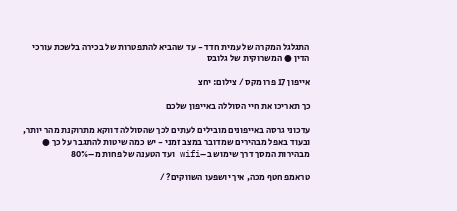התגלגל המקרה של עמית חדד - עד שהביא להתפטרות של בכירה בלשכת עורכי הדין ● המשרוקית של גלובס

אייפון 17 פרו מקס / צילום: יחצ

כך תאריכו את חיי הסוללה באייפון שלכם

עדכוני גרסה באייפונים מובילים לעתים לכך שהסוללה דווקא מתרוקנת מהר יותר, ובעוד באפל מבהירים שמדובר במצב זמני - יש כמה שיטות להתגבר על כך ● מבהירות המסך דרך שימוש ב–wifi ועד הטענה של פחות מ–80%

טראמפ חטף מכה, איך יושפעו השווקים? /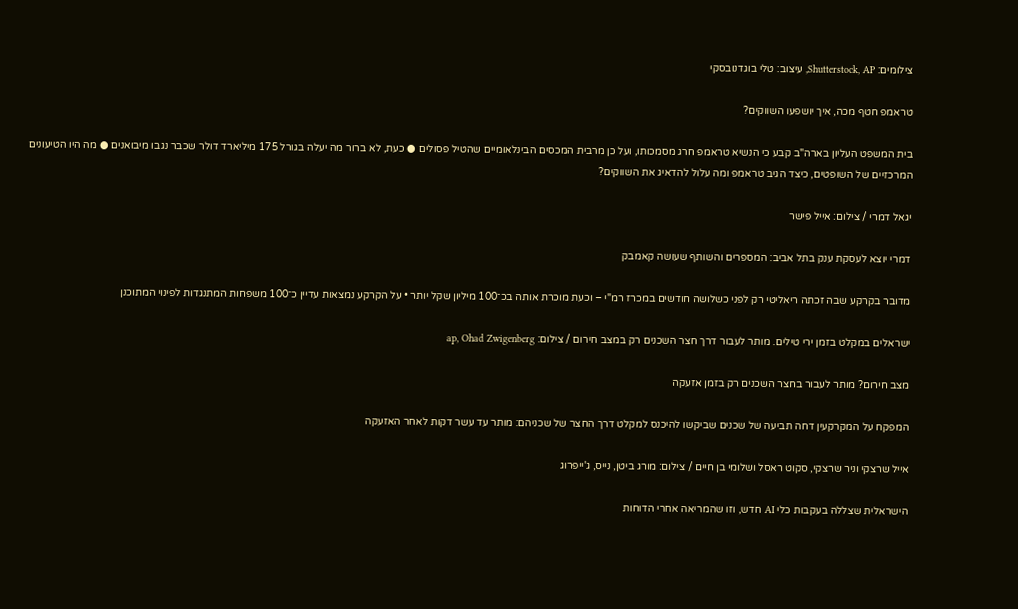צילומים: Shutterstock, AP, עיצוב: טלי בוגדנובסקי

טראמפ חטף מכה, איך יושפעו השווקים?

בית המשפט העליון בארה"ב קבע כי הנשיא טראמפ חרג מסמכותו, ועל כן מרבית המכסים הבינלאומיים שהטיל פסולים ● כעת, לא ברור מה יעלה בגורל 175 מיליארד דולר שכבר נגבו מיבואנים ● מה היו הטיעונים המרכזיים של השופטים, כיצד הגיב טראמפ ומה עלול להדאיג את השווקים?

יגאל דמרי / צילום: אייל פישר

דמרי יוצא לעסקת ענק בתל אביב: המספרים והשותף שעושה קאמבק

מדובר בקרקע שבה זכתה ריאליטי רק לפני כשלושה חודשים במכרז רמ"י – וכעת מוכרת אותה בכ־100 מיליון שקל יותר • על הקרקע נמצאות עדיין כ־100 משפחות המתנגדות לפינוי המתוכנן

ישראלים במקלט בזמן ירי טילים. מותר לעבור דרך חצר השכנים רק במצב חירום / צילום: ap, Ohad Zwigenberg

מצב חירום? מותר לעבור בחצר השכנים רק בזמן אזעקה

המפקח על המקרקעין דחה תביעה של שכנים שביקשו להיכנס למקלט דרך החצר של שכניהם: מותר עד עשר דקות לאחר האזעקה

אייל שרצקי וניר שרצקי, סקוט ראסל ושלומי בן חיים / צילום: מורג ביטן, נייס, ג'ייפרוג

הישראלית שצללה בעקבות כלי AI חדש, וזו שהמריאה אחרי הדוחות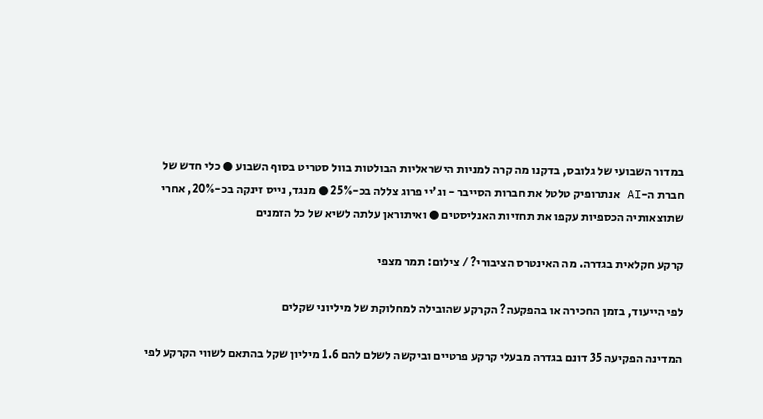במדור השבועי של גלובס, בדקנו מה קרה למניות הישראליות הבולטות בוול סטריט בסוף השבוע ● כלי חדש של חברת ה-AI אנתרופיק טלטל את חברות הסייבר - וג'יי פרוג צללה בכ-25% ● מנגד, נייס זינקה בכ-20%, אחרי שתוצאותיה הכספיות עקפו את תחזיות האנליסטים ● ואיתוראן עלתה לשיא של כל הזמנים

קרקע חקלאית בגדרה. מה האינטרס הציבורי? / צילום: תמר מצפי

לפי הייעוד, בזמן החכירה או בהפקעה? הקרקע שהובילה למחלוקת של מיליוני שקלים

המדינה הפקיעה 35 דונם בגדרה מבעלי קרקע פרטיים וביקשה לשלם להם 1.6 מיליון שקל בהתאם לשווי הקרקע לפי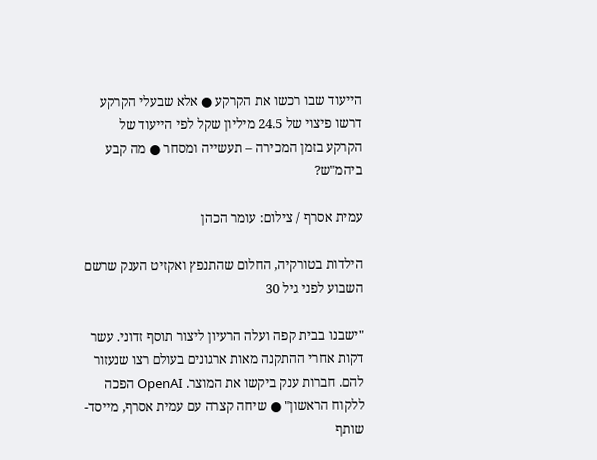הייעוד שבו רכשו את הקרקע ● אלא שבעלי הקרקע דרשו פיצוי של 24.5 מיליון שקל לפי הייעוד של הקרקע בזמן המכירה – תעשייה ומסחר ● מה קבע ביהמ"ש?

עמית אסרף / צילום: עומר הכהן

הילדות בטורקיה, החלום שהתנפץ ואקזיט הענק שרשם השבוע לפני גיל 30

"ישבנו בבית קפה ועלה הרעיון ליצור תוסף זדוני. עשר דקות אחרי ההתקנה מאות ארגונים בעולם רצו שנעזור להם. חברות ענק ביקשו את המוצר. OpenAI הפכה ללקוח הראשון" ● שיחה קצרה עם עמית אסרף, מייסד-שותף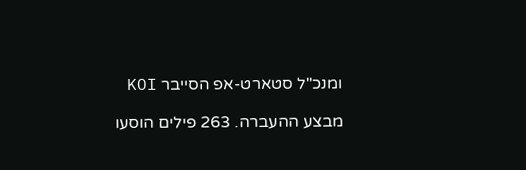ומנכ"ל סטארט-אפ הסייבר KOI

מבצע ההעברה. 263 פילים הוסעו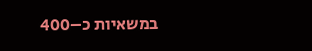במשאיות כ–400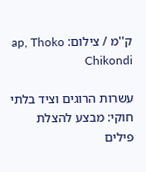ק''מ / צילום: ap, Thoko Chikondi

עשרות הרוגים וציד בלתי חוקי: מבצע להצלת פילים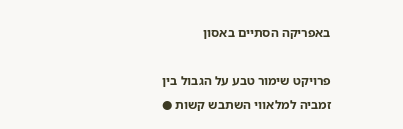באפריקה הסתיים באסון

פרויקט שימור טבע על הגבול בין זמביה למלאווי השתבש קשות ●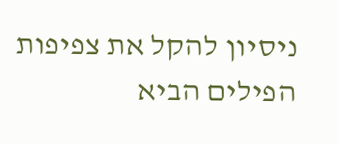ניסיון להקל את צפיפות הפילים הביא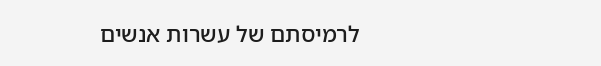לרמיסתם של עשרות אנשים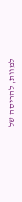למוות, להריסה של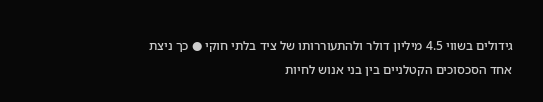גידולים בשווי 4.5 מיליון דולר ולהתעוררותו של ציד בלתי חוקי ● כך ניצת אחד הסכסוכים הקטלניים בין בני אנוש לחיות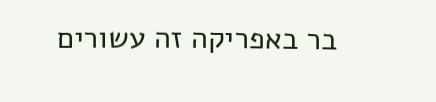בר באפריקה זה עשורים